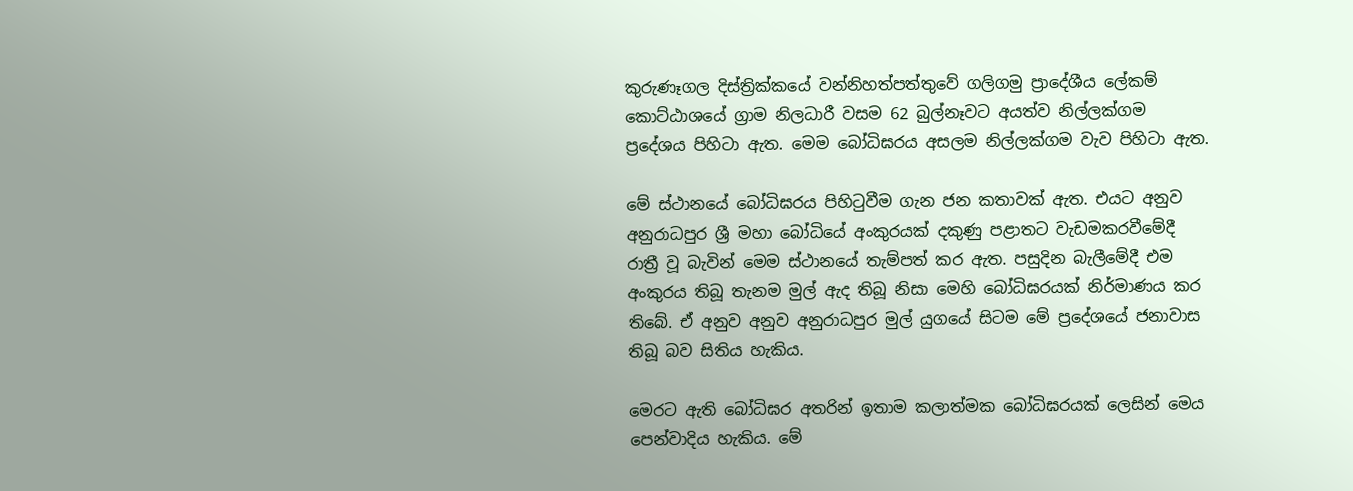කුරුණෑගල දිස්ත්‍රික්කයේ වන්නිහත්පත්තුවේ ගලිගමු ප්‍රාදේශීය ලේකම් කොට්ඨාශයේ ග්‍රාම නිලධාරී වසම 62 බුල්නෑවට අයත්ව නිල්ලක්ගම ප්‍රදේශය පිහිටා ඇත. මෙම බෝධිඝරය අසලම නිල්ලක්ගම වැව පිහිටා ඇත.

මේ ස්ථානයේ බෝධිඝරය පිහිටුවීම ගැන ජන කතාවක් ඇත. එයට අනුව අනුරාධපුර ශ්‍රී මහා බෝධියේ අංකුරයක් දකුණු පළාතට වැඩමකරවීමේදී රාත්‍රී වූ බැවින් මෙම ස්ථානයේ තැම්පත් කර ඇත. පසුදින බැලීමේදී එම අංකුරය තිබූ තැනම මුල් ඇද තිබූ නිසා මෙහි බෝධිඝරයක් නිර්මාණය කර තිබේ. ඒ අනුව අනුව අනුරාධපුර මුල් යුගයේ සිටම මේ ප්‍රදේශයේ ජනාවාස තිබූ බව සිතිය හැකිය.

මෙරට ඇති බෝධිඝර අතරින් ඉතාම කලාත්මක බෝධිඝරයක් ලෙසින් මෙය පෙන්වාදිය හැකිය. මේ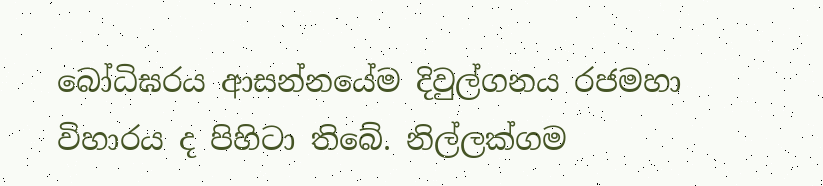බෝධිඝරය ආසන්නයේම දිවුල්ගනය රජමහා විහාරය ද පිහිටා තිබේ. නිල්ලක්ගම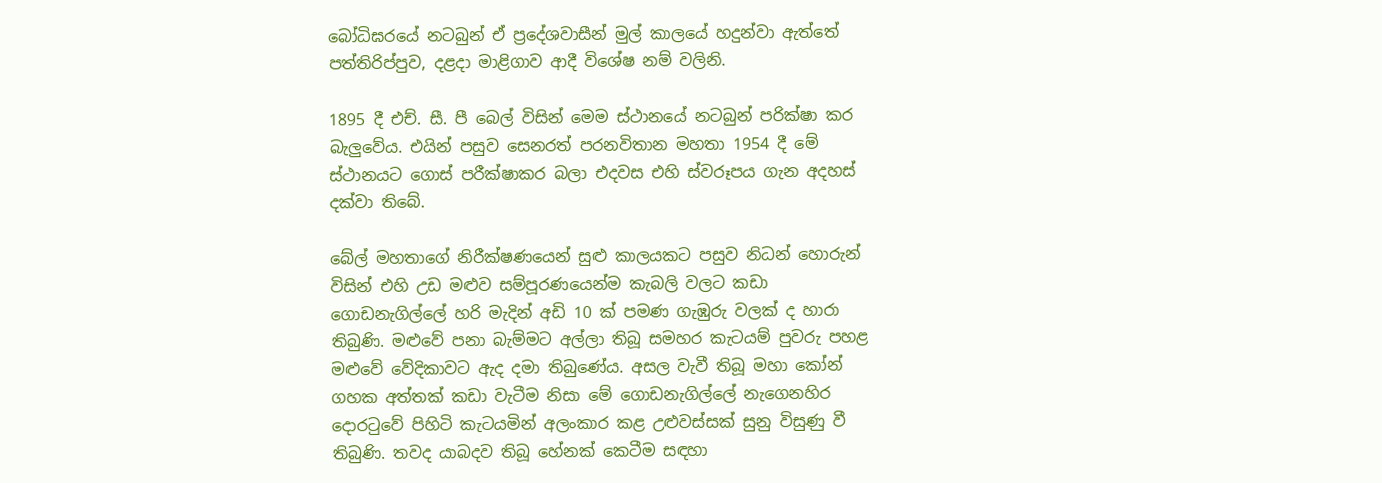බෝධිඝරයේ නටබුන් ඒ ප්‍රදේශවාසීන් මුල් කාලයේ හදුන්වා ඇත්තේ පත්තිරිප්පුව, දළදා මාළිගාව ආදී විශේෂ නම් වලිනි.

1895 දී එච්. සී. පී බෙල් විසින් මෙම ස්ථානයේ නටබුන් පරික්ෂා කර බැලුවේය. එයින් පසුව සෙනරත් පරනවිතාන මහතා 1954 දී මේ ස්ථානයට ගොස් පරීක්ෂාකර බලා එදවස එහි ස්වරූපය ගැන අදහස් දක්වා තිබේ.

බේල් මහතාගේ නිරීක්ෂණයෙන් සුළු කාලයකට පසුව නිධන් හොරුන් විසින් එහි උඩ මළුව සම්පූරණයෙන්ම කැබලි වලට කඩා ගොඩනැගිල්ලේ හරි මැදින් අඩි 10 ක් පමණ ගැඹුරු වලක් ද හාරා තිබුණි. මළුවේ පනා බැම්මට අල්ලා තිබූ සමහර කැටයම් පුවරු පහළ මළුවේ වේදිකාවට ඇද දමා තිබුණේය. අසල වැවී තිබූ මහා කෝන් ගහක අත්තක් කඩා වැටීම නිසා මේ ගොඩනැගිල්ලේ නැගෙනහිර දොරටුවේ පිහිටි කැටයමින් අලංකාර කළ උළුවස්සක් සුනු විසුණු වී තිබුණි. තවද යාබදව තිබූ හේනක් කෙටීම සඳහා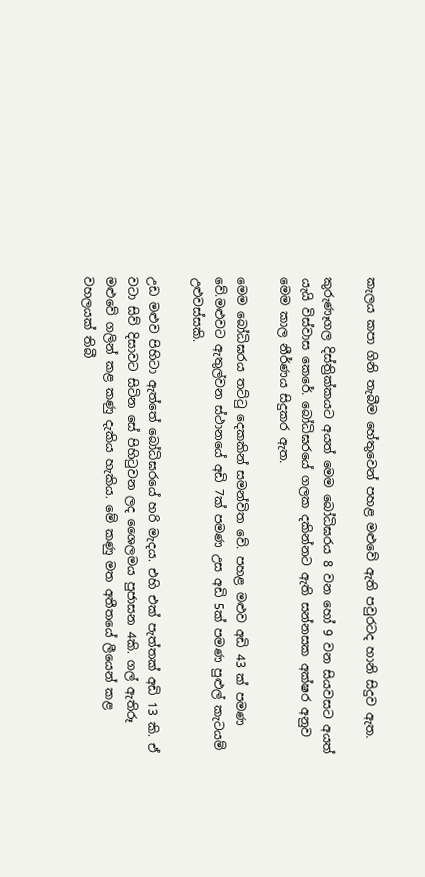කැලය කපා ගිනි තැබීම හේතුවෙන් පහළ මළුවේ ඇති පවුරටද හානි සිදුව ඇත.

කුරුණෑගල දිස්ත්‍රික්කයට අයත් මෙම බෝධිඝරය 8 වන හෝ 9 වන සියවසට අයත් යැයි විස්වාස කෙරේ. බෝධිඝරයේ ගලක දකින්නට ඇති සන්නසක අක්ෂර අනුව මෙම කාල නීර්ණය සිදුකර ඇත.

මෙම බෝධිඝරය තට්ටු දෙකකින් සමන්විත වේ. පහළ මළුව අඩි 43 ක් පමණ වේ.මළුවට ඇතුල්වන ස්ථානයේ අඩි 7ක් පමණ උස අඩි 5ක් පමණ පුළුල් කැටයම් උළුවස්සකි.

උඩ මළුව පිහිටා ඇත්තේ බෝධිඝරයේ හරි මැදය. එහි එක් පැත්තක් අඩි 13 කි. ඒ වටා සිව් දිසාවට සිටින සේ පිහිටුවන ලද ශෛලමය පුජාසන 4කි. ගල් ඇතිරූ මළුවේ ගලින් කළ කණු දැකිය හැකිය. මේ කණු මත අතීතයේ ලීයෙන් කළ වහලයක් තිබී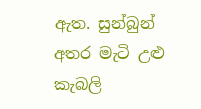ඇත. සුන්බුන් අතර මැටි උළු කැබලි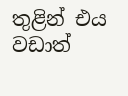තුළින් එය වඩාත්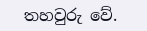තහවුරු වේ.